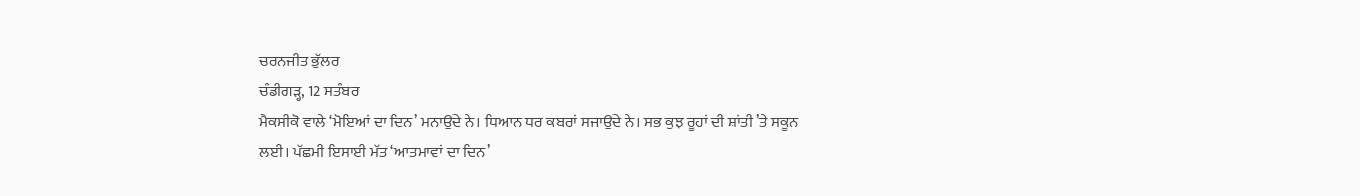ਚਰਨਜੀਤ ਭੁੱਲਰ
ਚੰਡੀਗੜ੍ਹ, 12 ਸਤੰਬਰ
ਮੈਕਸੀਕੋ ਵਾਲੇ ‘ਮੋਇਆਂ ਦਾ ਦਿਨ’ ਮਨਾਉਂਦੇ ਨੇ। ਧਿਆਨ ਧਰ ਕਬਰਾਂ ਸਜਾਉਂਦੇ ਨੇ। ਸਭ ਕੁਝ ਰੂਹਾਂ ਦੀ ਸ਼ਾਂਤੀ ’ਤੇ ਸਕੂਨ ਲਈ। ਪੱਛਮੀ ਇਸਾਈ ਮੱਤ ‘ਆਤਮਾਵਾਂ ਦਾ ਦਿਨ’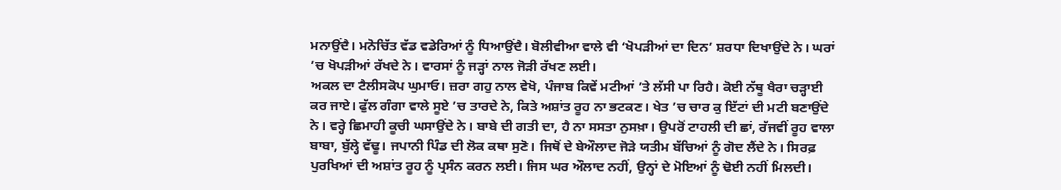ਮਨਾਉਂਦੈ। ਮਨੋਚਿੱਤ ਵੱਡ ਵਡੇਰਿਆਂ ਨੂੰ ਧਿਆਉਂਦੈ। ਬੋਲੀਵੀਆ ਵਾਲੇ ਵੀ ‘ਖੋਪੜੀਆਂ ਦਾ ਦਿਨ’ ਸ਼ਰਧਾ ਦਿਖਾਉਂਦੇ ਨੇ। ਘਰਾਂ ’ਚ ਖੋਪੜੀਆਂ ਰੱਖਦੇ ਨੇ। ਵਾਰਸਾਂ ਨੂੰ ਜੜ੍ਹਾਂ ਨਾਲ ਜੋੜੀ ਰੱਖਣ ਲਈ।
ਅਕਲ ਦਾ ਟੈਲੀਸਕੋਪ ਘੁਮਾਓ। ਜ਼ਰਾ ਗਹੁ ਨਾਲ ਵੇਖੋ, ਪੰਜਾਬ ਕਿਵੇਂ ਮਟੀਆਂ ’ਤੇ ਲੱਸੀ ਪਾ ਰਿਹੈ। ਕੋਈ ਨੱਥੂ ਖੈਰਾ ਚੜ੍ਹਾਈ ਕਰ ਜਾਏ। ਫੁੱਲ ਗੰਗਾ ਵਾਲੇ ਸੂਏ ’ਚ ਤਾਰਦੇ ਨੇ, ਕਿਤੇ ਅਸ਼ਾਂਤ ਰੂਹ ਨਾ ਭਟਕਣ। ਖੇਤ ’ਚ ਚਾਰ ਕੁ ਇੱਟਾਂ ਦੀ ਮਟੀ ਬਣਾਉਂਦੇ ਨੇ। ਵਰ੍ਹੇ ਛਿਮਾਹੀ ਕੂਚੀ ਘਸਾਉਂਦੇ ਨੇ। ਬਾਬੇ ਦੀ ਗਤੀ ਦਾ, ਹੈ ਨਾ ਸਸਤਾ ਨੁਸਖ਼ਾ। ਉਪਰੋਂ ਟਾਹਲੀ ਦੀ ਛਾਂ, ਰੱਜਵੀਂ ਰੂਹ ਵਾਲਾ ਬਾਬਾ, ਬੁੱਲ੍ਹੇ ਵੱਢੂ। ਜਪਾਨੀ ਪਿੰਡ ਦੀ ਲੋਕ ਕਥਾ ਸੁਣੋ। ਜਿਥੋਂ ਦੇ ਬੇਔਲਾਦ ਜੋੜੇ ਯਤੀਮ ਬੱਚਿਆਂ ਨੂੰ ਗੋਦ ਲੈਂਦੇ ਨੇ। ਸਿਰਫ਼ ਪੁਰਖਿਆਂ ਦੀ ਅਸ਼ਾਂਤ ਰੂਹ ਨੂੰ ਪ੍ਰਸੰਨ ਕਰਨ ਲਈ। ਜਿਸ ਘਰ ਔਲਾਦ ਨਹੀਂ, ਉਨ੍ਹਾਂ ਦੇ ਮੋਇਆਂ ਨੂੰ ਢੋਈ ਨਹੀਂ ਮਿਲਦੀ।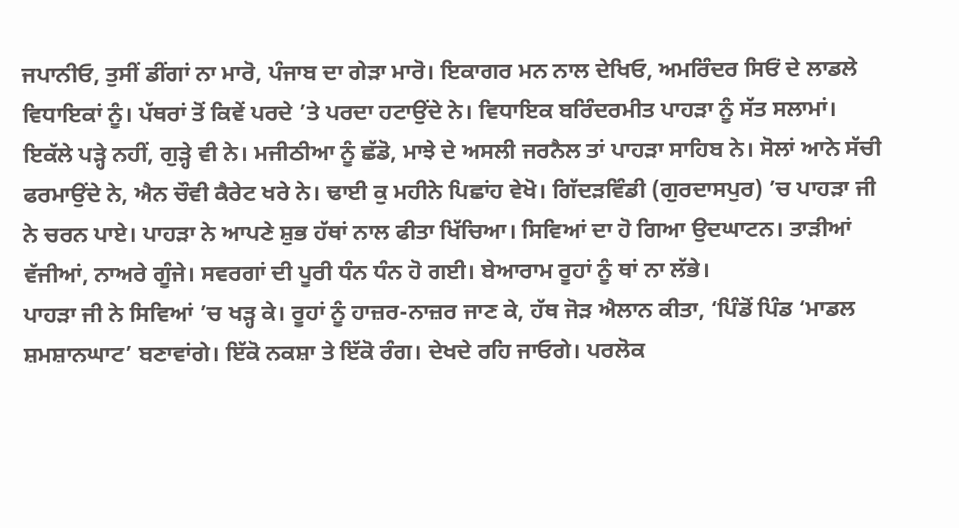ਜਪਾਨੀਓ, ਤੁਸੀਂ ਡੀਂਗਾਂ ਨਾ ਮਾਰੋ, ਪੰਜਾਬ ਦਾ ਗੇੜਾ ਮਾਰੋ। ਇਕਾਗਰ ਮਨ ਨਾਲ ਦੇਖਿਓ, ਅਮਰਿੰਦਰ ਸਿਓਂ ਦੇ ਲਾਡਲੇ ਵਿਧਾਇਕਾਂ ਨੂੰ। ਪੱਥਰਾਂ ਤੋਂ ਕਿਵੇਂ ਪਰਦੇ ’ਤੇ ਪਰਦਾ ਹਟਾਉਂਦੇ ਨੇ। ਵਿਧਾਇਕ ਬਰਿੰਦਰਮੀਤ ਪਾਹੜਾ ਨੂੰ ਸੱਤ ਸਲਾਮਾਂ। ਇਕੱਲੇ ਪੜ੍ਹੇ ਨਹੀਂ, ਗੁੜ੍ਹੇ ਵੀ ਨੇ। ਮਜੀਠੀਆ ਨੂੰ ਛੱਡੋ, ਮਾਝੇ ਦੇ ਅਸਲੀ ਜਰਨੈਲ ਤਾਂ ਪਾਹੜਾ ਸਾਹਿਬ ਨੇ। ਸੋਲਾਂ ਆਨੇ ਸੱਚੀ ਫਰਮਾਉਂਦੇ ਨੇ, ਐਨ ਚੌਵੀ ਕੈਰੇਟ ਖਰੇ ਨੇ। ਢਾਈ ਕੁ ਮਹੀਨੇ ਪਿਛਾਂਹ ਵੇਖੋ। ਗਿੱਦੜਵਿੰਡੀ (ਗੁਰਦਾਸਪੁਰ) ’ਚ ਪਾਹੜਾ ਜੀ ਨੇ ਚਰਨ ਪਾਏ। ਪਾਹੜਾ ਨੇ ਆਪਣੇ ਸ਼ੁਭ ਹੱਥਾਂ ਨਾਲ ਫੀਤਾ ਖਿੱਚਿਆ। ਸਿਵਿਆਂ ਦਾ ਹੋ ਗਿਆ ਉਦਘਾਟਨ। ਤਾੜੀਆਂ ਵੱਜੀਆਂ, ਨਾਅਰੇ ਗੂੰਜੇ। ਸਵਰਗਾਂ ਦੀ ਪੂਰੀ ਧੰਨ ਧੰਨ ਹੋ ਗਈ। ਬੇਆਰਾਮ ਰੂਹਾਂ ਨੂੰ ਥਾਂ ਨਾ ਲੱਭੇ।
ਪਾਹੜਾ ਜੀ ਨੇ ਸਿਵਿਆਂ ’ਚ ਖੜ੍ਹ ਕੇ। ਰੂਹਾਂ ਨੂੰ ਹਾਜ਼ਰ-ਨਾਜ਼ਰ ਜਾਣ ਕੇ, ਹੱਥ ਜੋੜ ਐਲਾਨ ਕੀਤਾ, ‘ਪਿੰਡੋਂ ਪਿੰਡ ‘ਮਾਡਲ ਸ਼ਮਸ਼ਾਨਘਾਟ’ ਬਣਾਵਾਂਗੇ। ਇੱਕੋ ਨਕਸ਼ਾ ਤੇ ਇੱਕੋ ਰੰਗ। ਦੇਖਦੇ ਰਹਿ ਜਾਓਗੇ। ਪਰਲੋਕ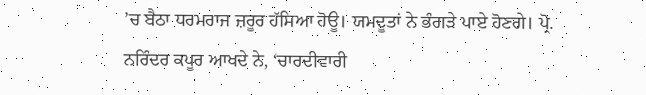’ਚ ਬੈਠਾ ਧਰਮਰਾਜ ਜ਼ਰੂਰ ਹੱਸਿਆ ਹੋਊ। ਯਮਦੂਤਾਂ ਨੇ ਭੰਗੜੇ ਪਾਏ ਹੋਣਗੇ। ਪ੍ਰੋ. ਨਰਿੰਦਰ ਕਪੂਰ ਆਖਦੇ ਨੇ, ‘ਚਾਰਦੀਵਾਰੀ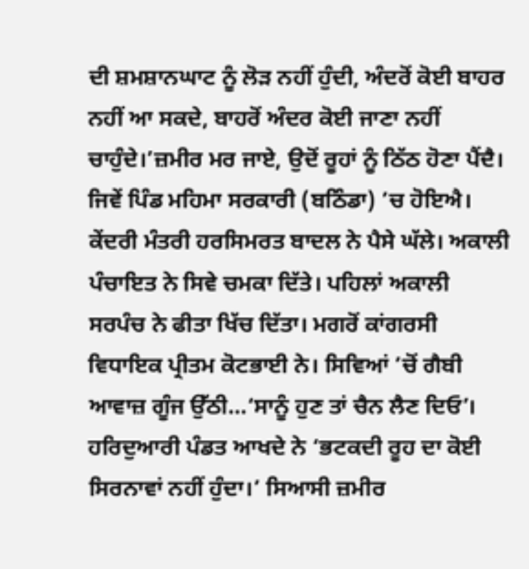ਦੀ ਸ਼ਮਸ਼ਾਨਘਾਟ ਨੂੰ ਲੋੜ ਨਹੀਂ ਹੁੰਦੀ, ਅੰਦਰੋਂ ਕੋਈ ਬਾਹਰ ਨਹੀਂ ਆ ਸਕਦੇ, ਬਾਹਰੋਂ ਅੰਦਰ ਕੋਈ ਜਾਣਾ ਨਹੀਂ ਚਾਹੁੰਦੇ।’ਜ਼ਮੀਰ ਮਰ ਜਾਏ, ਉਦੋਂ ਰੂਹਾਂ ਨੂੰ ਠਿੱਠ ਹੋਣਾ ਪੈਂਦੈ। ਜਿਵੇਂ ਪਿੰਡ ਮਹਿਮਾ ਸਰਕਾਰੀ (ਬਠਿੰਡਾ) ’ਚ ਹੋਇਐ। ਕੇਂਦਰੀ ਮੰਤਰੀ ਹਰਸਿਮਰਤ ਬਾਦਲ ਨੇ ਪੈਸੇ ਘੱਲੇ। ਅਕਾਲੀ ਪੰਚਾਇਤ ਨੇ ਸਿਵੇ ਚਮਕਾ ਦਿੱਤੇ। ਪਹਿਲਾਂ ਅਕਾਲੀ ਸਰਪੰਚ ਨੇ ਫੀਤਾ ਖਿੱਚ ਦਿੱਤਾ। ਮਗਰੋਂ ਕਾਂਗਰਸੀ ਵਿਧਾਇਕ ਪ੍ਰੀਤਮ ਕੋਟਭਾਈ ਨੇ। ਸਿਵਿਆਂ ’ਚੋਂ ਗੈਬੀ ਆਵਾਜ਼ ਗੂੰਜ ਉੱਠੀ…‘ਸਾਨੂੰ ਹੁਣ ਤਾਂ ਚੈਨ ਲੈਣ ਦਿਓ’। ਹਰਿਦੁਆਰੀ ਪੰਡਤ ਆਖਦੇ ਨੇ ‘ਭਟਕਦੀ ਰੂਹ ਦਾ ਕੋਈ ਸਿਰਨਾਵਾਂ ਨਹੀਂ ਹੁੰਦਾ।’ ਸਿਆਸੀ ਜ਼ਮੀਰ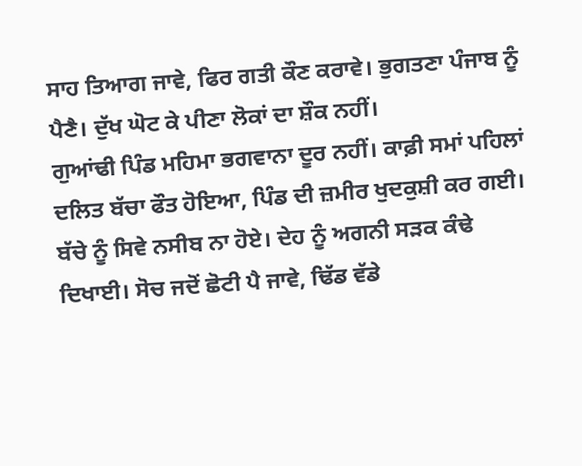ਸਾਹ ਤਿਆਗ ਜਾਵੇ, ਫਿਰ ਗਤੀ ਕੌਣ ਕਰਾਵੇ। ਭੁਗਤਣਾ ਪੰਜਾਬ ਨੂੰ ਪੈਣੈ। ਦੁੱਖ ਘੋਟ ਕੇ ਪੀਣਾ ਲੋਕਾਂ ਦਾ ਸ਼ੌਕ ਨਹੀਂ।
ਗੁਆਂਢੀ ਪਿੰਡ ਮਹਿਮਾ ਭਗਵਾਨਾ ਦੂਰ ਨਹੀਂ। ਕਾਫ਼ੀ ਸਮਾਂ ਪਹਿਲਾਂ ਦਲਿਤ ਬੱਚਾ ਫੌਤ ਹੋਇਆ, ਪਿੰਡ ਦੀ ਜ਼ਮੀਰ ਖੁਦਕੁਸ਼ੀ ਕਰ ਗਈ। ਬੱਚੇ ਨੂੰ ਸਿਵੇ ਨਸੀਬ ਨਾ ਹੋਏ। ਦੇਹ ਨੂੰ ਅਗਨੀ ਸੜਕ ਕੰਢੇ ਦਿਖਾਈ। ਸੋਚ ਜਦੋਂ ਛੋਟੀ ਪੈ ਜਾਵੇ, ਢਿੱਡ ਵੱਡੇ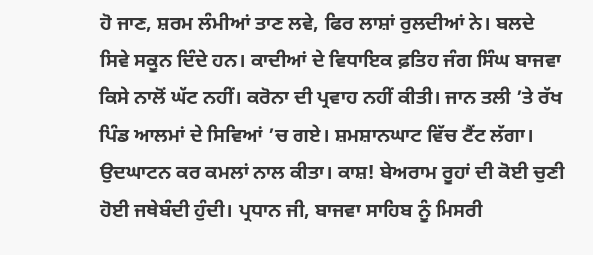ਹੋ ਜਾਣ, ਸ਼ਰਮ ਲੰਮੀਆਂ ਤਾਣ ਲਵੇ, ਫਿਰ ਲਾਸ਼ਾਂ ਰੁਲਦੀਆਂ ਨੇ। ਬਲਦੇ ਸਿਵੇ ਸਕੂਨ ਦਿੰਦੇ ਹਨ। ਕਾਦੀਆਂ ਦੇ ਵਿਧਾਇਕ ਫ਼ਤਿਹ ਜੰਗ ਸਿੰਘ ਬਾਜਵਾ ਕਿਸੇ ਨਾਲੋਂ ਘੱਟ ਨਹੀਂ। ਕਰੋਨਾ ਦੀ ਪ੍ਰਵਾਹ ਨਹੀਂ ਕੀਤੀ। ਜਾਨ ਤਲੀ ’ਤੇ ਰੱਖ ਪਿੰਡ ਆਲਮਾਂ ਦੇ ਸਿਵਿਆਂ ’ਚ ਗਏ। ਸ਼ਮਸ਼ਾਨਘਾਟ ਵਿੱਚ ਟੈਂਟ ਲੱਗਾ। ਉਦਘਾਟਨ ਕਰ ਕਮਲਾਂ ਨਾਲ ਕੀਤਾ। ਕਾਸ਼! ਬੇਅਰਾਮ ਰੂਹਾਂ ਦੀ ਕੋਈ ਚੁਣੀ ਹੋਈ ਜਥੇਬੰਦੀ ਹੁੰਦੀ। ਪ੍ਰਧਾਨ ਜੀ, ਬਾਜਵਾ ਸਾਹਿਬ ਨੂੰ ਮਿਸਰੀ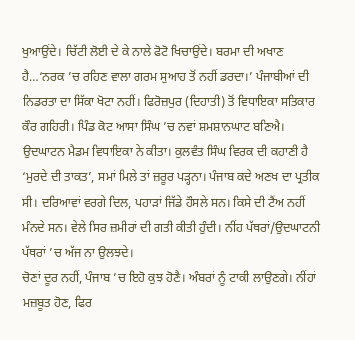ਖੁਆਉਂਦੇ। ਚਿੱਟੀ ਲੋਈ ਦੇ ਕੇ ਨਾਲੇ ਫੋਟੋ ਖਿਚਾਉਂਦੇ। ਬਰਮਾ ਦੀ ਅਖਾਣ ਹੈ…‘ਨਰਕ ’ਚ ਰਹਿਣ ਵਾਲਾ ਗਰਮ ਸੁਆਹ ਤੋਂ ਨਹੀਂ ਡਰਦਾ।’ ਪੰਜਾਬੀਆਂ ਦੀ ਨਿਡਰਤਾ ਦਾ ਸਿੱਕਾ ਖੋਟਾ ਨਹੀਂ। ਫਿਰੋਜ਼ਪੁਰ (ਦਿਹਾਤੀ) ਤੋਂ ਵਿਧਾਇਕਾ ਸਤਿਕਾਰ ਕੌਰ ਗਹਿਰੀ। ਪਿੰਡ ਕੋਟ ਆਸਾ ਸਿੰਘ ’ਚ ਨਵਾਂ ਸ਼ਮਸ਼ਾਨਘਾਟ ਬਣਿਐ। ਉਦਘਾਟਨ ਮੈਡਮ ਵਿਧਾਇਕਾ ਨੇ ਕੀਤਾ। ਕੁਲਵੰਤ ਸਿੰਘ ਵਿਰਕ ਦੀ ਕਹਾਣੀ ਹੈ ‘ਮੁਰਦੇ ਦੀ ਤਾਕਤ’, ਸਮਾਂ ਮਿਲੇ ਤਾਂ ਜ਼ਰੂਰ ਪੜ੍ਹਨਾ। ਪੰਜਾਬ ਕਦੇ ਅਣਖ ਦਾ ਪ੍ਰਤੀਕ ਸੀ। ਦਰਿਆਵਾਂ ਵਰਗੇ ਦਿਲ, ਪਹਾੜਾਂ ਜਿੱਡੇ ਹੌਸਲੇ ਸਨ। ਕਿਸੇ ਦੀ ਟੈਂਅ ਨਹੀਂ ਮੰਨਦੇ ਸਨ। ਵੇਲੇ ਸਿਰ ਜ਼ਮੀਰਾਂ ਦੀ ਗਤੀ ਕੀਤੀ ਹੁੰਦੀ। ਨੀਂਹ ਪੱਥਰਾਂ/ਉਦਘਾਟਨੀ ਪੱਥਰਾਂ ’ਚ ਅੱਜ ਨਾ ਉਲਝਦੇ।
ਚੋਣਾਂ ਦੂਰ ਨਹੀਂ, ਪੰਜਾਬ ’ਚ ਇਹੋ ਕੁਝ ਹੋਣੈ। ਅੰਬਰਾਂ ਨੂੰ ਟਾਕੀ ਲਾਉਣਗੇ। ਨੀਂਹਾਂ ਮਜ਼ਬੂਤ ਹੋਣ, ਫਿਰ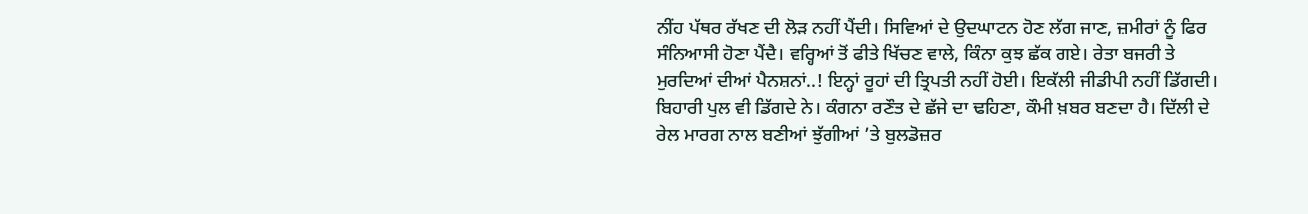ਨੀਂਹ ਪੱਥਰ ਰੱਖਣ ਦੀ ਲੋੜ ਨਹੀਂ ਪੈਂਦੀ। ਸਿਵਿਆਂ ਦੇ ਉਦਘਾਟਨ ਹੋਣ ਲੱਗ ਜਾਣ, ਜ਼ਮੀਰਾਂ ਨੂੰ ਫਿਰ ਸੰਨਿਆਸੀ ਹੋਣਾ ਪੈਂਦੈ। ਵਰ੍ਹਿਆਂ ਤੋਂ ਫੀਤੇ ਖਿੱਚਣ ਵਾਲੇ, ਕਿੰਨਾ ਕੁਝ ਛੱਕ ਗਏ। ਰੇਤਾ ਬਜਰੀ ਤੇ ਮੁਰਦਿਆਂ ਦੀਆਂ ਪੈਨਸ਼ਨਾਂ..! ਇਨ੍ਹਾਂ ਰੂਹਾਂ ਦੀ ਤ੍ਰਿਪਤੀ ਨਹੀਂ ਹੋਈ। ਇਕੱਲੀ ਜੀਡੀਪੀ ਨਹੀਂ ਡਿੱਗਦੀ। ਬਿਹਾਰੀ ਪੁਲ ਵੀ ਡਿੱਗਦੇ ਨੇ। ਕੰਗਨਾ ਰਣੌਤ ਦੇ ਛੱਜੇ ਦਾ ਢਹਿਣਾ, ਕੌਮੀ ਖ਼ਬਰ ਬਣਦਾ ਹੈ। ਦਿੱਲੀ ਦੇ ਰੇਲ ਮਾਰਗ ਨਾਲ ਬਣੀਆਂ ਝੁੱਗੀਆਂ ’ਤੇ ਬੁਲਡੋਜ਼ਰ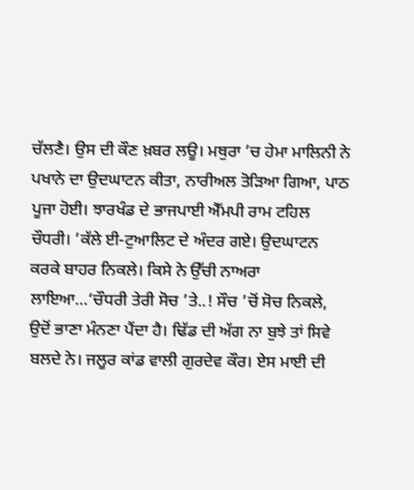ਚੱਲਣੈ। ਉਸ ਦੀ ਕੌਣ ਖ਼ਬਰ ਲਊ। ਮਥੁਰਾ ’ਚ ਹੇਮਾ ਮਾਲਿਨੀ ਨੇ ਪਖਾਨੇ ਦਾ ਉਦਘਾਟਨ ਕੀਤਾ, ਨਾਰੀਅਲ ਤੋੜਿਆ ਗਿਆ, ਪਾਠ ਪੂਜਾ ਹੋਈ। ਝਾਰਖੰਡ ਦੇ ਭਾਜਪਾਈ ਐੱਮਪੀ ਰਾਮ ਟਹਿਲ ਚੌਧਰੀ। ’ਕੱਲੇ ਈ-ਟੁਆਲਿਟ ਦੇ ਅੰਦਰ ਗਏ। ਉਦਘਾਟਨ ਕਰਕੇ ਬਾਹਰ ਨਿਕਲੇ। ਕਿਸੇ ਨੇ ਉੱਚੀ ਨਾਅਰਾ ਲਾਇਆ…‘ਚੌਧਰੀ ਤੇਰੀ ਸੋਚ ’ਤੇ..! ਸੌਚ ’ਚੋਂ ਸੋਚ ਨਿਕਲੇ, ਉਦੋਂ ਭਾਣਾ ਮੰਨਣਾ ਪੈਂਦਾ ਹੈ। ਢਿੱਡ ਦੀ ਅੱਗ ਨਾ ਬੁਝੇ ਤਾਂ ਸਿਵੇ ਬਲਦੇ ਨੇ। ਜਲੂਰ ਕਾਂਡ ਵਾਲੀ ਗੁਰਦੇਵ ਕੌਰ। ਏਸ ਮਾਈ ਦੀ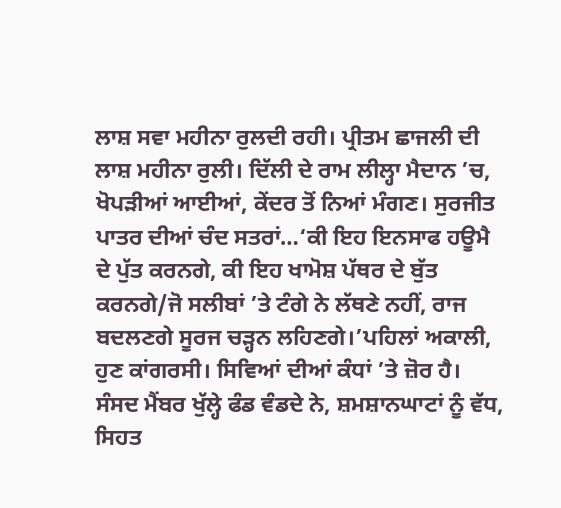ਲਾਸ਼ ਸਵਾ ਮਹੀਨਾ ਰੁਲਦੀ ਰਹੀ। ਪ੍ਰੀਤਮ ਛਾਜਲੀ ਦੀ ਲਾਸ਼ ਮਹੀਨਾ ਰੁਲੀ। ਦਿੱਲੀ ਦੇ ਰਾਮ ਲੀਲ੍ਹਾ ਮੈਦਾਨ ’ਚ, ਖੋਪੜੀਆਂ ਆਈਆਂ, ਕੇਂਦਰ ਤੋਂ ਨਿਆਂ ਮੰਗਣ। ਸੁਰਜੀਤ ਪਾਤਰ ਦੀਆਂ ਚੰਦ ਸਤਰਾਂ…‘ਕੀ ਇਹ ਇਨਸਾਫ ਹਊਮੈ ਦੇ ਪੁੱਤ ਕਰਨਗੇ, ਕੀ ਇਹ ਖਾਮੋਸ਼ ਪੱਥਰ ਦੇ ਬੁੱਤ ਕਰਨਗੇ/ਜੋ ਸਲੀਬਾਂ ’ਤੇ ਟੰਗੇ ਨੇ ਲੱਥਣੇ ਨਹੀਂ, ਰਾਜ ਬਦਲਣਗੇ ਸੂਰਜ ਚੜ੍ਹਨ ਲਹਿਣਗੇ।’ਪਹਿਲਾਂ ਅਕਾਲੀ, ਹੁਣ ਕਾਂਗਰਸੀ। ਸਿਵਿਆਂ ਦੀਆਂ ਕੰਧਾਂ ’ਤੇ ਜ਼ੋਰ ਹੈ। ਸੰਸਦ ਮੈਂਬਰ ਖੁੱਲ੍ਹੇ ਫੰਡ ਵੰਡਦੇ ਨੇ, ਸ਼ਮਸ਼ਾਨਘਾਟਾਂ ਨੂੰ ਵੱਧ, ਸਿਹਤ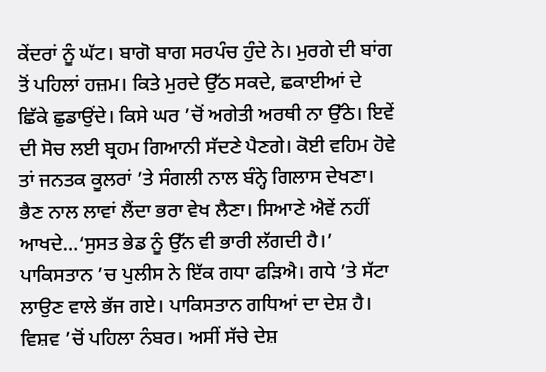ਕੇਂਦਰਾਂ ਨੂੰ ਘੱਟ। ਬਾਗੋ ਬਾਗ ਸਰਪੰਚ ਹੁੰਦੇ ਨੇ। ਮੁਰਗੇ ਦੀ ਬਾਂਗ ਤੋਂ ਪਹਿਲਾਂ ਹਜ਼ਮ। ਕਿਤੇ ਮੁਰਦੇ ਉੱਠ ਸਕਦੇ, ਛਕਾਈਆਂ ਦੇ ਛਿੱਕੇ ਛੁਡਾਉਂਦੇ। ਕਿਸੇ ਘਰ ’ਚੋਂ ਅਗੇਤੀ ਅਰਥੀ ਨਾ ਉੱਠੇ। ਇਵੇਂ ਦੀ ਸੋਚ ਲਈ ਬ੍ਰਹਮ ਗਿਆਨੀ ਸੱਦਣੇ ਪੈਣਗੇ। ਕੋਈ ਵਹਿਮ ਹੋਵੇ ਤਾਂ ਜਨਤਕ ਕੂਲਰਾਂ ’ਤੇ ਸੰਗਲੀ ਨਾਲ ਬੰਨ੍ਹੇ ਗਿਲਾਸ ਦੇਖਣਾ। ਭੈਣ ਨਾਲ ਲਾਵਾਂ ਲੈਂਦਾ ਭਰਾ ਵੇਖ ਲੈਣਾ। ਸਿਆਣੇ ਐਵੇਂ ਨਹੀਂ ਆਖਦੇ…‘ਸੁਸਤ ਭੇਡ ਨੂੰ ਉੱਨ ਵੀ ਭਾਰੀ ਲੱਗਦੀ ਹੈ।’ ਪਾਕਿਸਤਾਨ ’ਚ ਪੁਲੀਸ ਨੇ ਇੱਕ ਗਧਾ ਫੜਿਐ। ਗਧੇ ’ਤੇ ਸੱਟਾ ਲਾਉਣ ਵਾਲੇ ਭੱਜ ਗਏ। ਪਾਕਿਸਤਾਨ ਗਧਿਆਂ ਦਾ ਦੇਸ਼ ਹੈ। ਵਿਸ਼ਵ ’ਚੋਂ ਪਹਿਲਾ ਨੰਬਰ। ਅਸੀਂ ਸੱਚੇ ਦੇਸ਼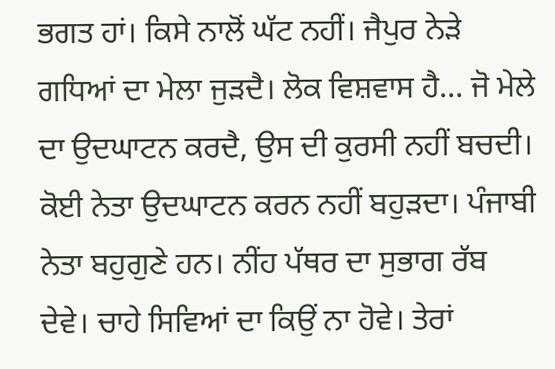ਭਗਤ ਹਾਂ। ਕਿਸੇ ਨਾਲੋਂ ਘੱਟ ਨਹੀਂ। ਜੈਪੁਰ ਨੇੜੇ ਗਧਿਆਂ ਦਾ ਮੇਲਾ ਜੁੜਦੈ। ਲੋਕ ਵਿਸ਼ਵਾਸ ਹੈ… ਜੋ ਮੇਲੇ ਦਾ ਉਦਘਾਟਨ ਕਰਦੈ, ਉਸ ਦੀ ਕੁਰਸੀ ਨਹੀਂ ਬਚਦੀ। ਕੋਈ ਨੇਤਾ ਉਦਘਾਟਨ ਕਰਨ ਨਹੀਂ ਬਹੁੜਦਾ। ਪੰਜਾਬੀ ਨੇਤਾ ਬਹੁਗੁਣੇ ਹਨ। ਨੀਂਹ ਪੱਥਰ ਦਾ ਸੁਭਾਗ ਰੱਬ ਦੇਵੇ। ਚਾਹੇ ਸਿਵਿਆਂ ਦਾ ਕਿਉਂ ਨਾ ਹੋਵੇ। ਤੇਰਾਂ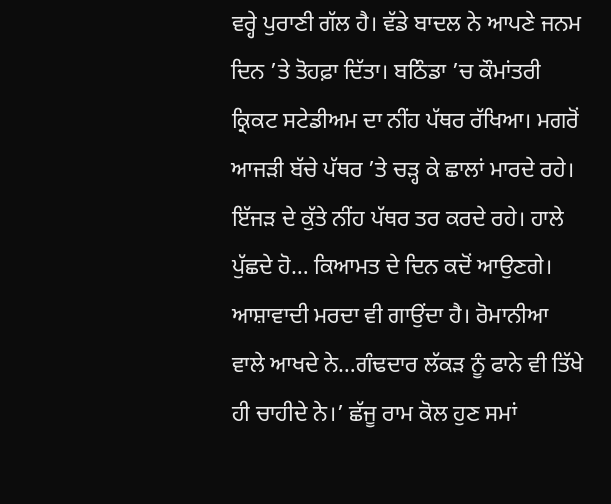ਵਰ੍ਹੇ ਪੁਰਾਣੀ ਗੱਲ ਹੈ। ਵੱਡੇ ਬਾਦਲ ਨੇ ਆਪਣੇ ਜਨਮ ਦਿਨ ’ਤੇ ਤੋਹਫ਼ਾ ਦਿੱਤਾ। ਬਠਿੰਡਾ ’ਚ ਕੌਮਾਂਤਰੀ ਕ੍ਰਿਕਟ ਸਟੇਡੀਅਮ ਦਾ ਨੀਂਹ ਪੱਥਰ ਰੱਖਿਆ। ਮਗਰੋਂ ਆਜੜੀ ਬੱਚੇ ਪੱਥਰ ’ਤੇ ਚੜ੍ਹ ਕੇ ਛਾਲਾਂ ਮਾਰਦੇ ਰਹੇ। ਇੱਜੜ ਦੇ ਕੁੱਤੇ ਨੀਂਹ ਪੱਥਰ ਤਰ ਕਰਦੇ ਰਹੇ। ਹਾਲੇ ਪੁੱਛਦੇ ਹੋ… ਕਿਆਮਤ ਦੇ ਦਿਨ ਕਦੋਂ ਆਉਣਗੇ। ਆਸ਼ਾਵਾਦੀ ਮਰਦਾ ਵੀ ਗਾਉਂਦਾ ਹੈ। ਰੋਮਾਨੀਆ ਵਾਲੇ ਆਖਦੇ ਨੇ…ਗੰਢਦਾਰ ਲੱਕੜ ਨੂੰ ਫਾਨੇ ਵੀ ਤਿੱਖੇ ਹੀ ਚਾਹੀਦੇ ਨੇ।’ ਛੱਜੂ ਰਾਮ ਕੋਲ ਹੁਣ ਸਮਾਂ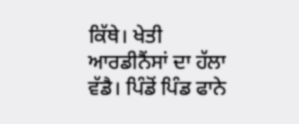ਕਿੱਥੇ। ਖੇਤੀ ਆਰਡੀਨੈਂਸਾਂ ਦਾ ਹੱਲਾ ਵੱਡੈ। ਪਿੰਡੋਂ ਪਿੰਡ ਫਾਨੇ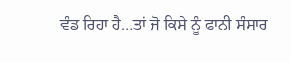ਵੰਡ ਰਿਹਾ ਹੈ…ਤਾਂ ਜੋ ਕਿਸੇ ਨੂੰ ਫਾਨੀ ਸੰਸਾਰ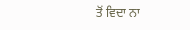ਤੋਂ ਵਿਦਾ ਨਾ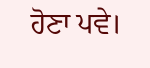ਹੋਣਾ ਪਵੇ।